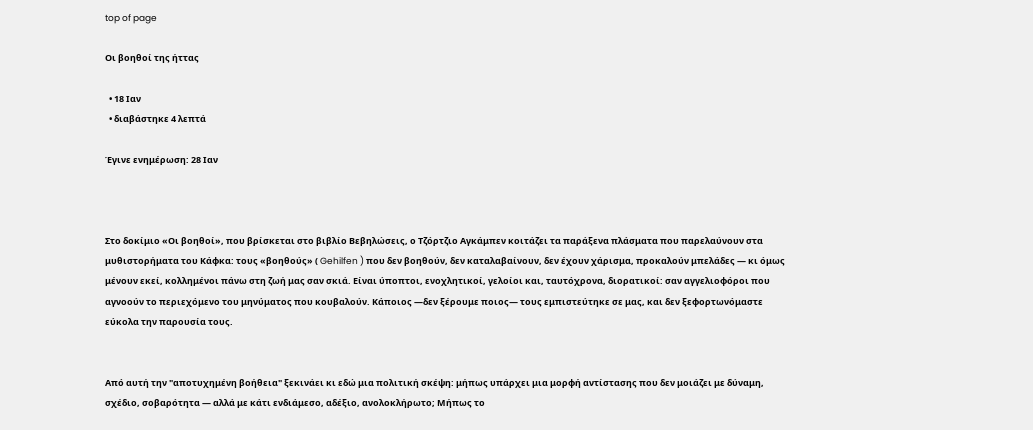top of page

Οι βοηθοί της ήττας

  • 18 Ιαν
  • διαβάστηκε 4 λεπτά

Έγινε ενημέρωση: 28 Ιαν



Στο δοκίμιο «Οι βοηθοί», που βρίσκεται στο βιβλίο Βεβηλώσεις, ο Τζόρτζιο Αγκάμπεν κοιτάζει τα παράξενα πλάσματα που παρελαύνουν στα μυθιστορήματα του Κάφκα: τους «βοηθούς» ( Gehilfen ) που δεν βοηθούν, δεν καταλαβαίνουν, δεν έχουν χάρισμα, προκαλούν μπελάδες — κι όμως μένουν εκεί, κολλημένοι πάνω στη ζωή μας σαν σκιά. Είναι ύποπτοι, ενοχλητικοί, γελοίοι και, ταυτόχρονα, διορατικοί: σαν αγγελιοφόροι που αγνοούν το περιεχόμενο του μηνύματος που κουβαλούν. Κάποιος —δεν ξέρουμε ποιος— τους εμπιστεύτηκε σε μας, και δεν ξεφορτωνόμαστε εύκολα την παρουσία τους.


Από αυτή την "αποτυχημένη βοήθεια" ξεκινάει κι εδώ μια πολιτική σκέψη: μήπως υπάρχει μια μορφή αντίστασης που δεν μοιάζει με δύναμη, σχέδιο, σοβαρότητα — αλλά με κάτι ενδιάμεσο, αδέξιο, ανολοκλήρωτο; Μήπως το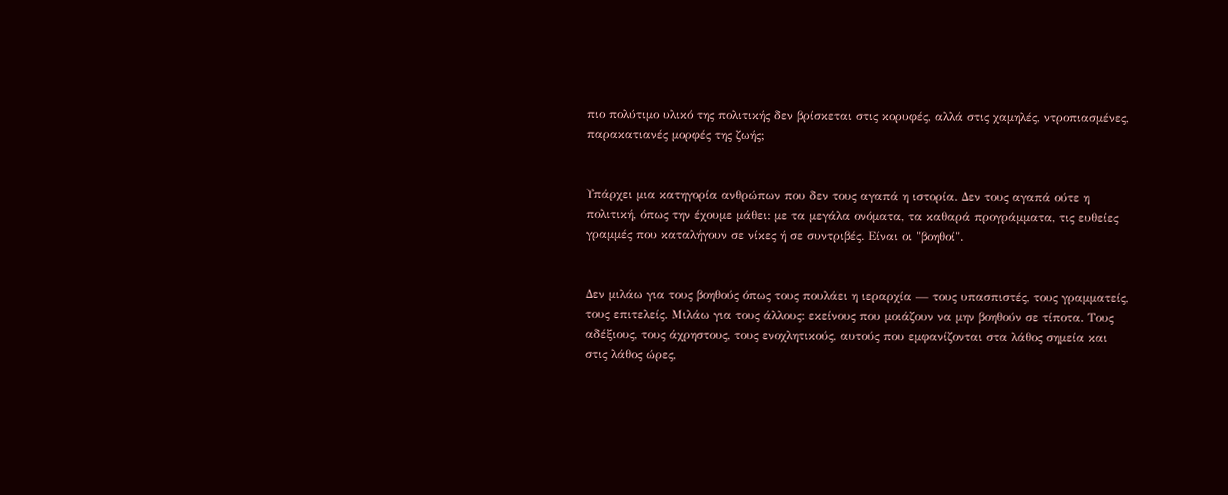πιο πολύτιμο υλικό της πολιτικής δεν βρίσκεται στις κορυφές, αλλά στις χαμηλές, ντροπιασμένες, παρακατιανές μορφές της ζωής;


Υπάρχει μια κατηγορία ανθρώπων που δεν τους αγαπά η ιστορία. Δεν τους αγαπά ούτε η πολιτική, όπως την έχουμε μάθει: με τα μεγάλα ονόματα, τα καθαρά προγράμματα, τις ευθείες γραμμές που καταλήγουν σε νίκες ή σε συντριβές. Είναι οι "βοηθοί".


Δεν μιλάω για τους βοηθούς όπως τους πουλάει η ιεραρχία — τους υπασπιστές, τους γραμματείς, τους επιτελείς. Μιλάω για τους άλλους: εκείνους που μοιάζουν να μην βοηθούν σε τίποτα. Τους αδέξιους, τους άχρηστους, τους ενοχλητικούς, αυτούς που εμφανίζονται στα λάθος σημεία και στις λάθος ώρες,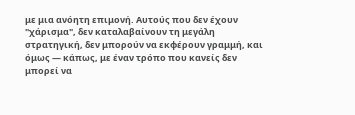με μια ανόητη επιμονή. Αυτούς που δεν έχουν "χάρισμα", δεν καταλαβαίνουν τη μεγάλη στρατηγική, δεν μπορούν να εκφέρουν γραμμή, και όμως — κάπως, με έναν τρόπο που κανείς δεν μπορεί να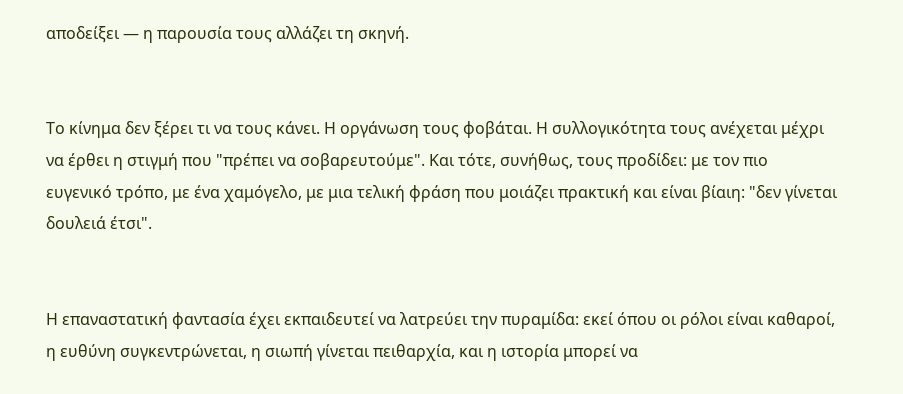αποδείξει — η παρουσία τους αλλάζει τη σκηνή.


Το κίνημα δεν ξέρει τι να τους κάνει. Η οργάνωση τους φοβάται. Η συλλογικότητα τους ανέχεται μέχρι να έρθει η στιγμή που "πρέπει να σοβαρευτούμε". Και τότε, συνήθως, τους προδίδει: με τον πιο ευγενικό τρόπο, με ένα χαμόγελο, με μια τελική φράση που μοιάζει πρακτική και είναι βίαιη: "δεν γίνεται δουλειά έτσι".


Η επαναστατική φαντασία έχει εκπαιδευτεί να λατρεύει την πυραμίδα: εκεί όπου οι ρόλοι είναι καθαροί, η ευθύνη συγκεντρώνεται, η σιωπή γίνεται πειθαρχία, και η ιστορία μπορεί να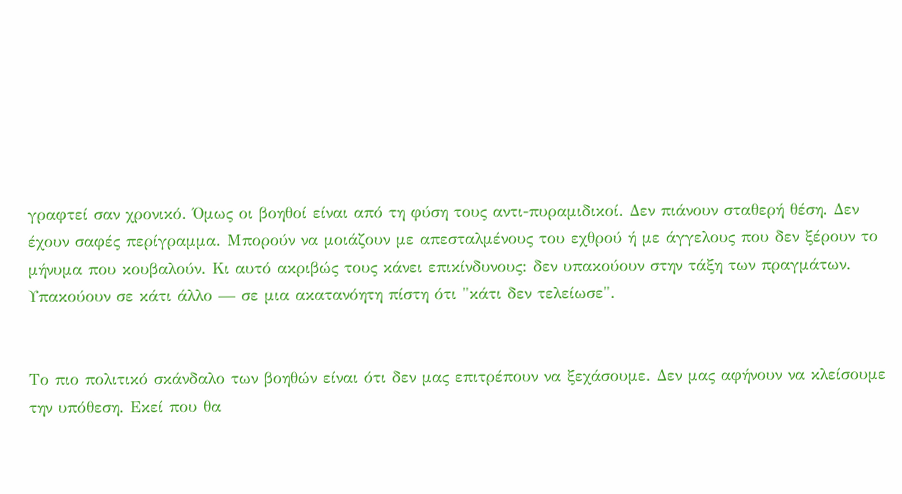γραφτεί σαν χρονικό. Όμως οι βοηθοί είναι από τη φύση τους αντι-πυραμιδικοί. Δεν πιάνουν σταθερή θέση. Δεν έχουν σαφές περίγραμμα. Μπορούν να μοιάζουν με απεσταλμένους του εχθρού ή με άγγελους που δεν ξέρουν το μήνυμα που κουβαλούν. Κι αυτό ακριβώς τους κάνει επικίνδυνους: δεν υπακούουν στην τάξη των πραγμάτων. Υπακούουν σε κάτι άλλο — σε μια ακατανόητη πίστη ότι "κάτι δεν τελείωσε".


Το πιο πολιτικό σκάνδαλο των βοηθών είναι ότι δεν μας επιτρέπουν να ξεχάσουμε. Δεν μας αφήνουν να κλείσουμε την υπόθεση. Εκεί που θα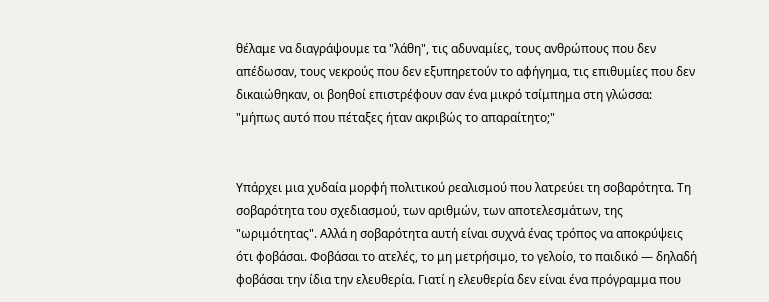θέλαμε να διαγράψουμε τα "λάθη", τις αδυναμίες, τους ανθρώπους που δεν απέδωσαν, τους νεκρούς που δεν εξυπηρετούν το αφήγημα, τις επιθυμίες που δεν δικαιώθηκαν, οι βοηθοί επιστρέφουν σαν ένα μικρό τσίμπημα στη γλώσσα: "μήπως αυτό που πέταξες ήταν ακριβώς το απαραίτητο;"


Υπάρχει μια χυδαία μορφή πολιτικού ρεαλισμού που λατρεύει τη σοβαρότητα. Τη σοβαρότητα του σχεδιασμού, των αριθμών, των αποτελεσμάτων, της "ωριμότητας". Αλλά η σοβαρότητα αυτή είναι συχνά ένας τρόπος να αποκρύψεις ότι φοβάσαι. Φοβάσαι το ατελές, το μη μετρήσιμο, το γελοίο, το παιδικό — δηλαδή φοβάσαι την ίδια την ελευθερία. Γιατί η ελευθερία δεν είναι ένα πρόγραμμα που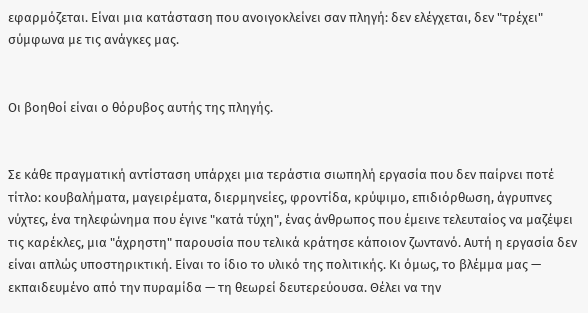εφαρμόζεται. Είναι μια κατάσταση που ανοιγοκλείνει σαν πληγή: δεν ελέγχεται, δεν "τρέχει" σύμφωνα με τις ανάγκες μας.


Οι βοηθοί είναι ο θόρυβος αυτής της πληγής.


Σε κάθε πραγματική αντίσταση υπάρχει μια τεράστια σιωπηλή εργασία που δεν παίρνει ποτέ τίτλο: κουβαλήματα, μαγειρέματα, διερμηνείες, φροντίδα, κρύψιμο, επιδιόρθωση, άγρυπνες νύχτες, ένα τηλεφώνημα που έγινε "κατά τύχη", ένας άνθρωπος που έμεινε τελευταίος να μαζέψει τις καρέκλες, μια "άχρηστη" παρουσία που τελικά κράτησε κάποιον ζωντανό. Αυτή η εργασία δεν είναι απλώς υποστηρικτική. Είναι το ίδιο το υλικό της πολιτικής. Κι όμως, το βλέμμα μας — εκπαιδευμένο από την πυραμίδα — τη θεωρεί δευτερεύουσα. Θέλει να την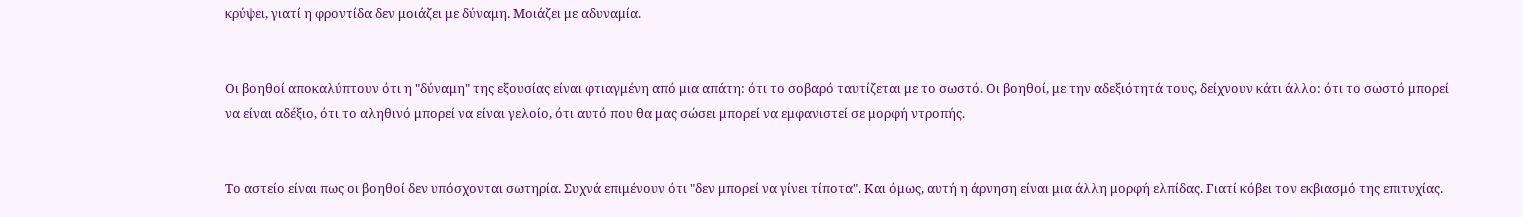κρύψει, γιατί η φροντίδα δεν μοιάζει με δύναμη. Μοιάζει με αδυναμία.


Οι βοηθοί αποκαλύπτουν ότι η "δύναμη" της εξουσίας είναι φτιαγμένη από μια απάτη: ότι το σοβαρό ταυτίζεται με το σωστό. Οι βοηθοί, με την αδεξιότητά τους, δείχνουν κάτι άλλο: ότι το σωστό μπορεί να είναι αδέξιο, ότι το αληθινό μπορεί να είναι γελοίο, ότι αυτό που θα μας σώσει μπορεί να εμφανιστεί σε μορφή ντροπής.


Το αστείο είναι πως οι βοηθοί δεν υπόσχονται σωτηρία. Συχνά επιμένουν ότι "δεν μπορεί να γίνει τίποτα". Και όμως, αυτή η άρνηση είναι μια άλλη μορφή ελπίδας. Γιατί κόβει τον εκβιασμό της επιτυχίας.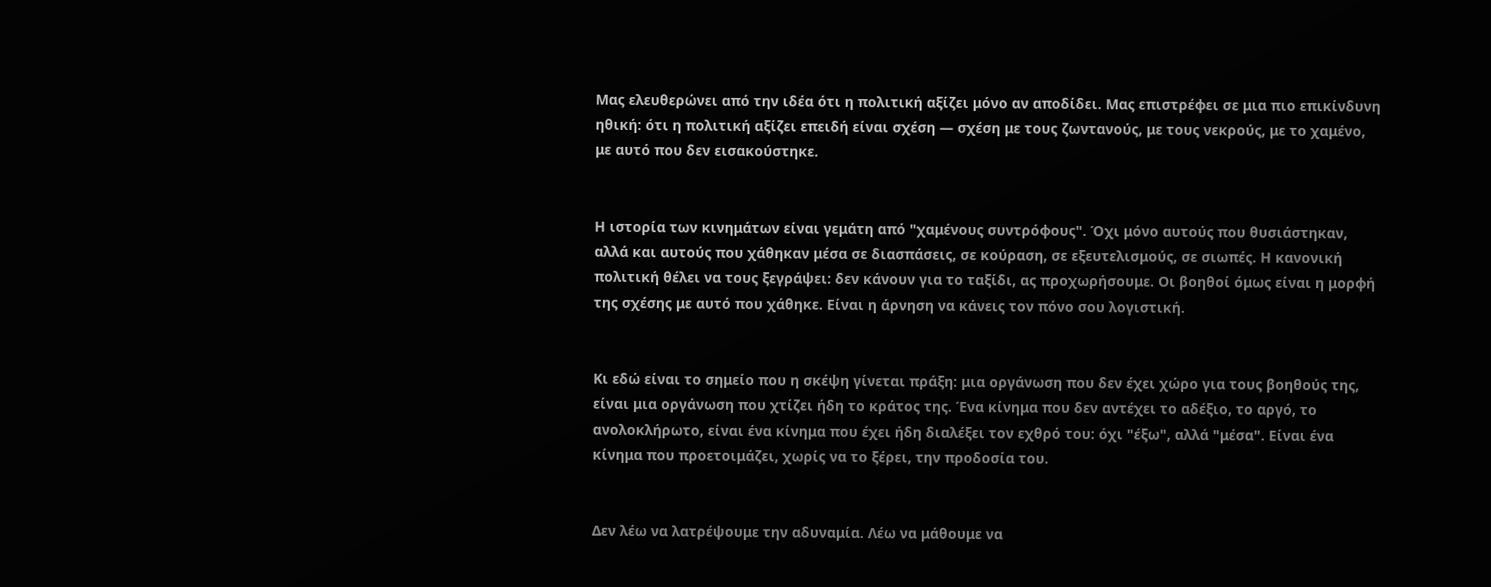Μας ελευθερώνει από την ιδέα ότι η πολιτική αξίζει μόνο αν αποδίδει. Μας επιστρέφει σε μια πιο επικίνδυνη ηθική: ότι η πολιτική αξίζει επειδή είναι σχέση — σχέση με τους ζωντανούς, με τους νεκρούς, με το χαμένο, με αυτό που δεν εισακούστηκε.


Η ιστορία των κινημάτων είναι γεμάτη από "χαμένους συντρόφους". Όχι μόνο αυτούς που θυσιάστηκαν, αλλά και αυτούς που χάθηκαν μέσα σε διασπάσεις, σε κούραση, σε εξευτελισμούς, σε σιωπές. Η κανονική πολιτική θέλει να τους ξεγράψει: δεν κάνουν για το ταξίδι, ας προχωρήσουμε. Οι βοηθοί όμως είναι η μορφή της σχέσης με αυτό που χάθηκε. Είναι η άρνηση να κάνεις τον πόνο σου λογιστική.


Κι εδώ είναι το σημείο που η σκέψη γίνεται πράξη: μια οργάνωση που δεν έχει χώρο για τους βοηθούς της, είναι μια οργάνωση που χτίζει ήδη το κράτος της. Ένα κίνημα που δεν αντέχει το αδέξιο, το αργό, το ανολοκλήρωτο, είναι ένα κίνημα που έχει ήδη διαλέξει τον εχθρό του: όχι "έξω", αλλά "μέσα". Είναι ένα κίνημα που προετοιμάζει, χωρίς να το ξέρει, την προδοσία του.


Δεν λέω να λατρέψουμε την αδυναμία. Λέω να μάθουμε να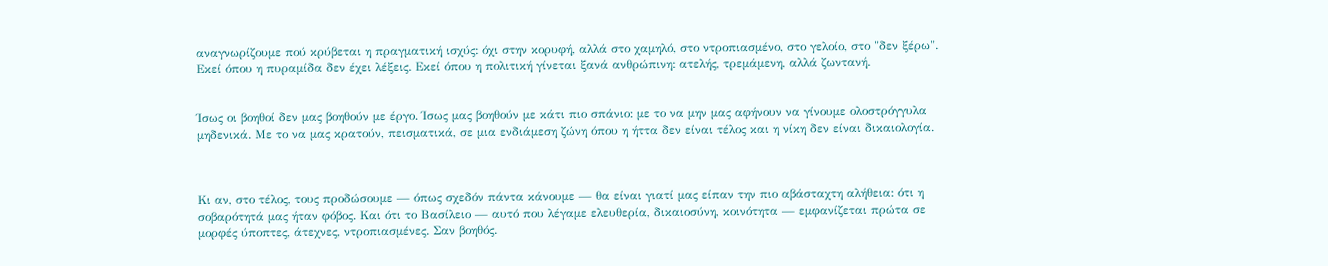αναγνωρίζουμε πού κρύβεται η πραγματική ισχύς: όχι στην κορυφή, αλλά στο χαμηλό, στο ντροπιασμένο, στο γελοίο, στο "δεν ξέρω". Εκεί όπου η πυραμίδα δεν έχει λέξεις. Εκεί όπου η πολιτική γίνεται ξανά ανθρώπινη: ατελής, τρεμάμενη, αλλά ζωντανή.


Ίσως οι βοηθοί δεν μας βοηθούν με έργο. Ίσως μας βοηθούν με κάτι πιο σπάνιο: με το να μην μας αφήνουν να γίνουμε ολοστρόγγυλα μηδενικά. Με το να μας κρατούν, πεισματικά, σε μια ενδιάμεση ζώνη όπου η ήττα δεν είναι τέλος και η νίκη δεν είναι δικαιολογία.



Κι αν, στο τέλος, τους προδώσουμε — όπως σχεδόν πάντα κάνουμε — θα είναι γιατί μας είπαν την πιο αβάσταχτη αλήθεια: ότι η σοβαρότητά μας ήταν φόβος. Και ότι το Βασίλειο — αυτό που λέγαμε ελευθερία, δικαιοσύνη, κοινότητα — εμφανίζεται πρώτα σε μορφές ύποπτες, άτεχνες, ντροπιασμένες. Σαν βοηθός.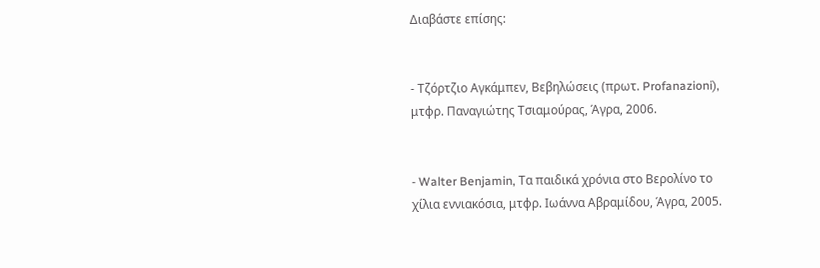Διαβάστε επίσης:


- Τζόρτζιο Αγκάμπεν, Βεβηλώσεις (πρωτ. Profanazioni), μτφρ. Παναγιώτης Τσιαμούρας, Άγρα, 2006.


- Walter Benjamin, Τα παιδικά χρόνια στο Βερολίνο το χίλια εννιακόσια, μτφρ. Ιωάννα Αβραμίδου, Άγρα, 2005.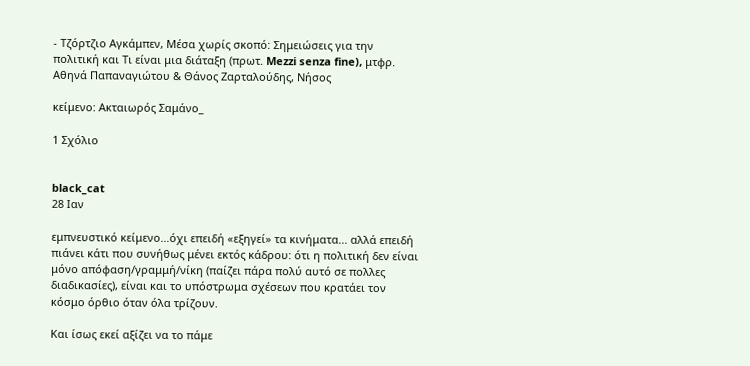- Τζόρτζιο Αγκάμπεν, Μέσα χωρίς σκοπό: Σημειώσεις για την πολιτική και Τι είναι μια διάταξη (πρωτ. Mezzi senza fine), μτφρ. Αθηνά Παπαναγιώτου & Θάνος Ζαρταλούδης, Νήσος

κείμενο: Ακταιωρός Σαμάνο_

1 Σχόλιο


black_cat
28 Ιαν

εμπνευστικό κείμενο...όχι επειδή «εξηγεί» τα κινήματα... αλλά επειδή πιάνει κάτι που συνήθως μένει εκτός κάδρου: ότι η πολιτική δεν είναι μόνο απόφαση/γραμμή/νίκη (παίζει πάρα πολύ αυτό σε πολλες διαδικασίες), είναι και το υπόστρωμα σχέσεων που κρατάει τον κόσμο όρθιο όταν όλα τρίζουν.

Και ίσως εκεί αξίζει να το πάμε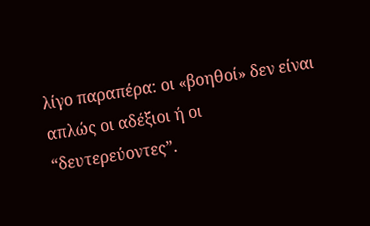λίγο παραπέρα: οι «βοηθοί» δεν είναι απλώς οι αδέξιοι ή οι “δευτερεύοντες”.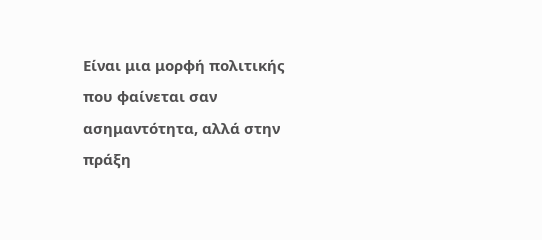Είναι μια μορφή πολιτικής που φαίνεται σαν ασημαντότητα, αλλά στην πράξη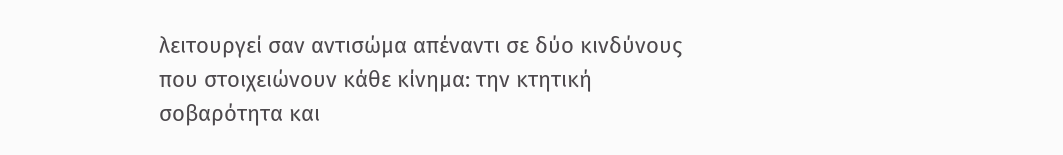λειτουργεί σαν αντισώμα απέναντι σε δύο κινδύνους που στοιχειώνουν κάθε κίνημα: την κτητική σοβαρότητα και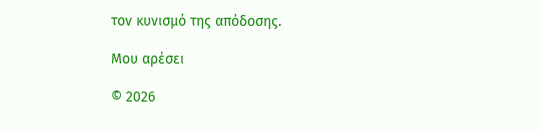τον κυνισμό της απόδοσης.

Μου αρέσει

© 2026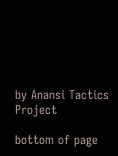by Anansi Tactics Project

bottom of page